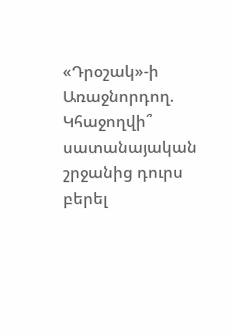«Դրօշակ»-ի Առաջնորդող. Կհաջողվի՞ սատանայական շրջանից դուրս բերել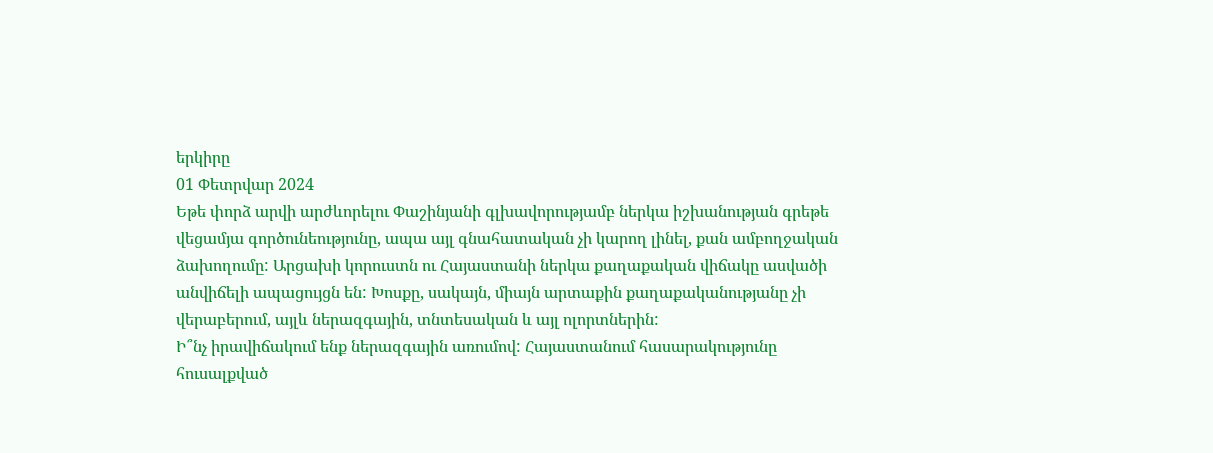երկիրը
01 Փետրվար 2024
Եթե փորձ արվի արժևորելու Փաշինյանի գլխավորությամբ ներկա իշխանության գրեթե վեցամյա գործունեությունը, ապա այլ գնահատական չի կարող լինել, քան ամբողջական ձախողումը: Արցախի կորուստն ու Հայաստանի ներկա քաղաքական վիճակը ասվածի անվիճելի ապացույցն են: Խոսքը, սակայն, միայն արտաքին քաղաքականությանը չի վերաբերում, այլև ներազգային, տնտեսական և այլ ոլորտներին:
Ի՞նչ իրավիճակում ենք ներազգային առումով: Հայաստանում հասարակությունը հուսալքված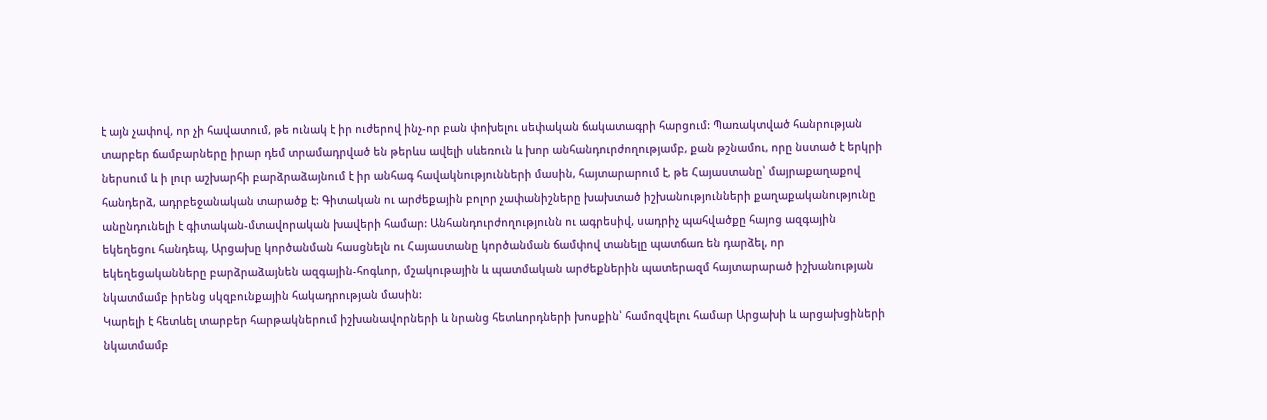է այն չափով, որ չի հավատում, թե ունակ է իր ուժերով ինչ-որ բան փոխելու սեփական ճակատագրի հարցում: Պառակտված հանրության տարբեր ճամբարները իրար դեմ տրամադրված են թերևս ավելի սևեռուն և խոր անհանդուրժողությամբ, քան թշնամու, որը նստած է երկրի ներսում և ի լուր աշխարհի բարձրաձայնում է իր անհագ հավակնությունների մասին, հայտարարում է, թե Հայաստանը՝ մայրաքաղաքով հանդերձ, ադրբեջանական տարածք է: Գիտական ու արժեքային բոլոր չափանիշները խախտած իշխանությունների քաղաքականությունը անընդունելի է գիտական-մտավորական խավերի համար: Անհանդուրժողությունն ու ագրեսիվ, սադրիչ պահվածքը հայոց ազգային եկեղեցու հանդեպ, Արցախը կործանման հասցնելն ու Հայաստանը կործանման ճամփով տանելը պատճառ են դարձել, որ եկեղեցականները բարձրաձայնեն ազգային-հոգևոր, մշակութային և պատմական արժեքներին պատերազմ հայտարարած իշխանության նկատմամբ իրենց սկզբունքային հակադրության մասին:
Կարելի է հետևել տարբեր հարթակներում իշխանավորների և նրանց հետևորդների խոսքին՝ համոզվելու համար Արցախի և արցախցիների նկատմամբ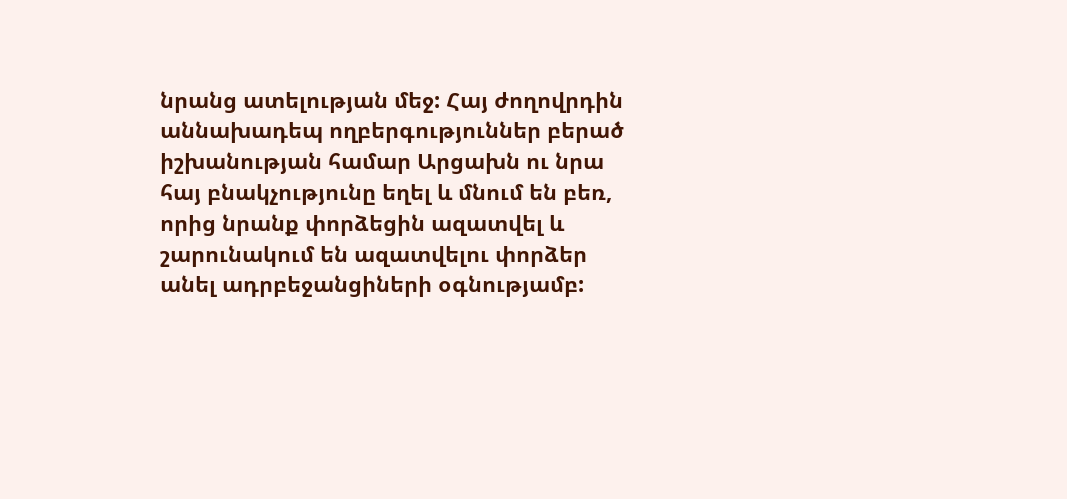նրանց ատելության մեջ: Հայ ժողովրդին աննախադեպ ողբերգություններ բերած իշխանության համար Արցախն ու նրա հայ բնակչությունը եղել և մնում են բեռ, որից նրանք փորձեցին ազատվել և շարունակում են ազատվելու փորձեր անել ադրբեջանցիների օգնությամբ: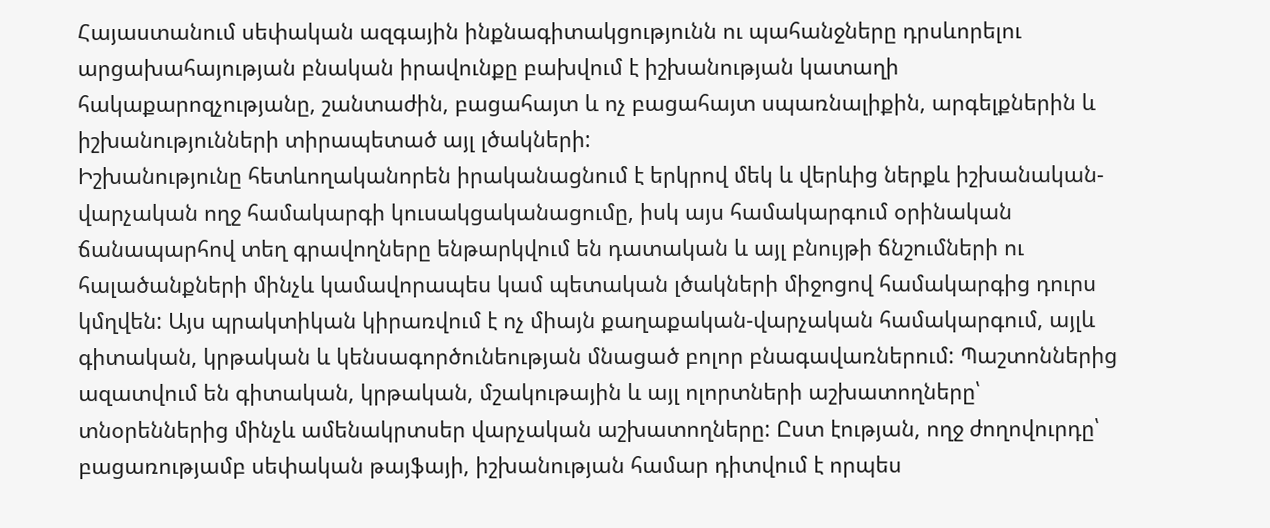Հայաստանում սեփական ազգային ինքնագիտակցությունն ու պահանջները դրսևորելու արցախահայության բնական իրավունքը բախվում է իշխանության կատաղի հակաքարոզչությանը, շանտաժին, բացահայտ և ոչ բացահայտ սպառնալիքին, արգելքներին և իշխանությունների տիրապետած այլ լծակների:
Իշխանությունը հետևողականորեն իրականացնում է երկրով մեկ և վերևից ներքև իշխանական-վարչական ողջ համակարգի կուսակցականացումը, իսկ այս համակարգում օրինական ճանապարհով տեղ գրավողները ենթարկվում են դատական և այլ բնույթի ճնշումների ու հալածանքների մինչև կամավորապես կամ պետական լծակների միջոցով համակարգից դուրս կմղվեն: Այս պրակտիկան կիրառվում է ոչ միայն քաղաքական-վարչական համակարգում, այլև գիտական, կրթական և կենսագործունեության մնացած բոլոր բնագավառներում: Պաշտոններից ազատվում են գիտական, կրթական, մշակութային և այլ ոլորտների աշխատողները՝ տնօրեններից մինչև ամենակրտսեր վարչական աշխատողները: Ըստ էության, ողջ ժողովուրդը՝ բացառությամբ սեփական թայֆայի, իշխանության համար դիտվում է որպես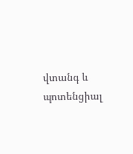վտանգ և պոտենցիալ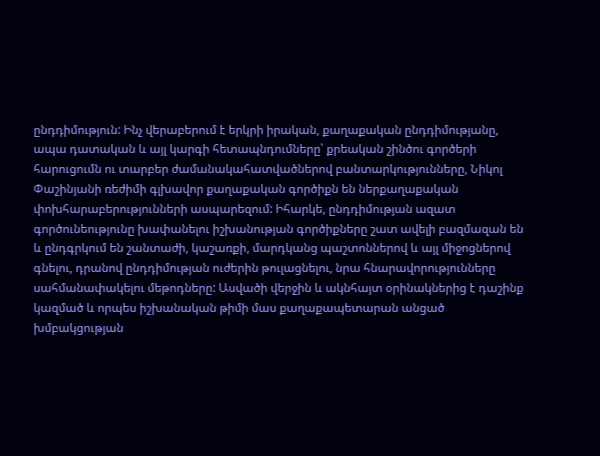ընդդիմություն: Ինչ վերաբերում է երկրի իրական, քաղաքական ընդդիմությանը, ապա դատական և այլ կարգի հետապնդումները՝ քրեական շինծու գործերի հարուցումն ու տարբեր ժամանակահատվածներով բանտարկությունները, Նիկոլ Փաշինյանի ռեժիմի գլխավոր քաղաքական գործիքն են ներքաղաքական փոխհարաբերությունների ասպարեզում: Իհարկե, ընդդիմության ազատ գործունեությունը խափանելու իշխանության գործիքները շատ ավելի բազմազան են և ընդգրկում են շանտաժի, կաշառքի, մարդկանց պաշտոններով և այլ միջոցներով գնելու, դրանով ընդդիմության ուժերին թուլացնելու, նրա հնարավորությունները սահմանափակելու մեթոդները: Ասվածի վերջին և ակնհայտ օրինակներից է դաշինք կազմած և որպես իշխանական թիմի մաս քաղաքապետարան անցած խմբակցության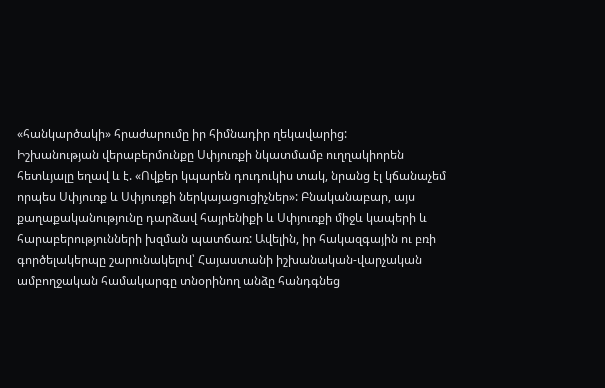«հանկարծակի» հրաժարումը իր հիմնադիր ղեկավարից:
Իշխանության վերաբերմունքը Սփյուռքի նկատմամբ ուղղակիորեն հետևյալը եղավ և է. «Ովքեր կպարեն դուդուկիս տակ, նրանց էլ կճանաչեմ որպես Սփյուռք և Սփյուռքի ներկայացուցիչներ»: Բնականաբար, այս քաղաքականությունը դարձավ հայրենիքի և Սփյուռքի միջև կապերի և հարաբերությունների խզման պատճառ: Ավելին, իր հակազգային ու բռի գործելակերպը շարունակելով՝ Հայաստանի իշխանական-վարչական ամբողջական համակարգը տնօրինող անձը հանդգնեց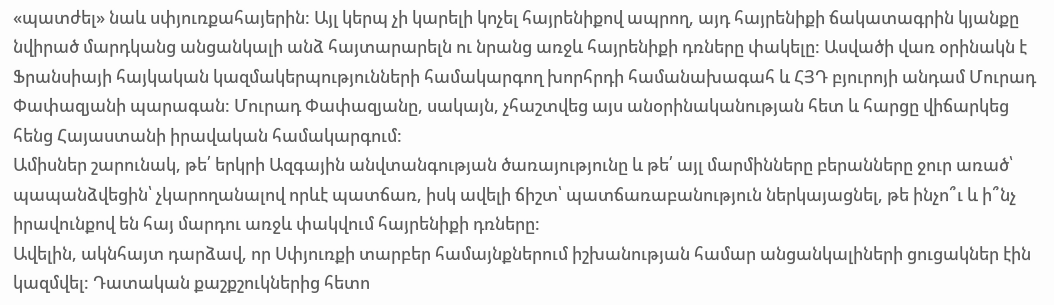«պատժել» նաև սփյուռքահայերին: Այլ կերպ չի կարելի կոչել հայրենիքով ապրող, այդ հայրենիքի ճակատագրին կյանքը նվիրած մարդկանց անցանկալի անձ հայտարարելն ու նրանց առջև հայրենիքի դռները փակելը: Ասվածի վառ օրինակն է Ֆրանսիայի հայկական կազմակերպությունների համակարգող խորհրդի համանախագահ և ՀՅԴ բյուրոյի անդամ Մուրադ Փափազյանի պարագան: Մուրադ Փափազյանը, սակայն, չհաշտվեց այս անօրինականության հետ և հարցը վիճարկեց հենց Հայաստանի իրավական համակարգում:
Ամիսներ շարունակ, թե՛ երկրի Ազգային անվտանգության ծառայությունը և թե՛ այլ մարմինները բերանները ջուր առած՝ պապանձվեցին՝ չկարողանալով որևէ պատճառ, իսկ ավելի ճիշտ՝ պատճառաբանություն ներկայացնել, թե ինչո՞ւ և ի՞նչ իրավունքով են հայ մարդու առջև փակվում հայրենիքի դռները:
Ավելին, ակնհայտ դարձավ, որ Սփյուռքի տարբեր համայնքներում իշխանության համար անցանկալիների ցուցակներ էին կազմվել: Դատական քաշքշուկներից հետո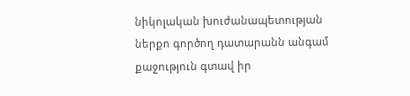նիկոլական խուժանապետության ներքո գործող դատարանն անգամ քաջություն գտավ իր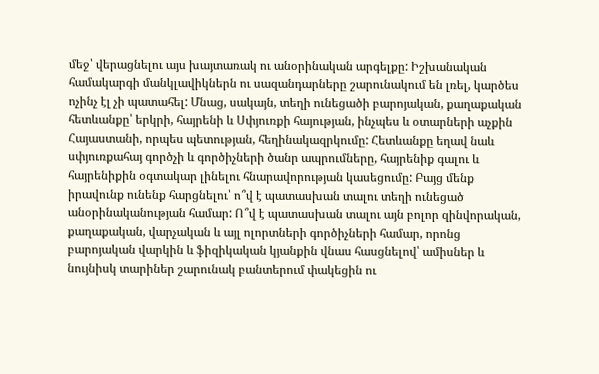մեջ՝ վերացնելու այս խայտառակ ու անօրինական արգելքը: Իշխանական համակարգի մանկլավիկներն ու սազանդարները շարունակում են լռել, կարծես ոչինչ էլ չի պատահել: Մնաց, սակայն, տեղի ունեցածի բարոյական, քաղաքական հետևանքը՝ երկրի, հայրենի և Սփյուռքի հայության, ինչպես և օտարների աչքին Հայաստանի, որպես պետության, հեղինակազրկումը: Հետևանքը եղավ նաև սփյուռքահայ գործչի և գործիչների ծանր ապրումները, հայրենիք գալու և հայրենիքին օգտակար լինելու հնարավորության կասեցումը: Բայց մենք իրավունք ունենք հարցնելու՝ ո՞վ է պատասխան տալու տեղի ունեցած անօրինականության համար: Ո՞վ է պատասխան տալու այն բոլոր զինվորական, քաղաքական, վարչական և այլ ոլորտների գործիչների համար, որոնց բարոյական վարկին և ֆիզիկական կյանքին վնաս հասցնելով՝ ամիսներ և նույնիսկ տարիներ շարունակ բանտերում փակեցին ու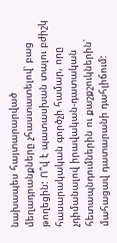նախապես հայտարարված մեղադրանքները չհաստատելով՝ բաց թողեցին: Ո՞վ է պատասխան տալու բժիշկ հասարակական գործչի համար, որը չդիմանալով իրավական-դատական հետապնդումներին ու քաշքշուկներին՝ մահացավ դատարանի դահլիճում: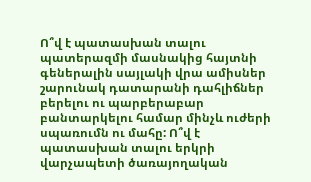Ո՞վ է պատասխան տալու պատերազմի մասնակից հայտնի գեներալին սայլակի վրա ամիսներ շարունակ դատարանի դահլիճներ բերելու ու պարբերաբար բանտարկելու համար մինչև ուժերի սպառումն ու մահը: Ո՞վ է պատասխան տալու երկրի վարչապետի ծառայողական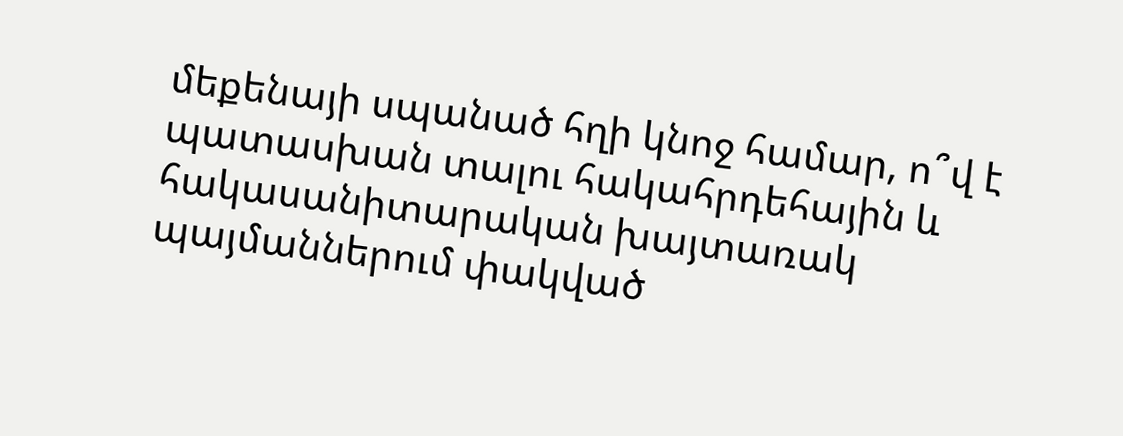մեքենայի սպանած հղի կնոջ համար, ո՞վ է պատասխան տալու հակահրդեհային և հակասանիտարական խայտառակ պայմաններում փակված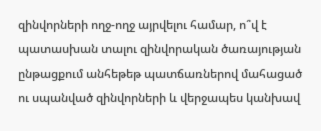զինվորների ողջ-ողջ այրվելու համար, ո՞վ է պատասխան տալու զինվորական ծառայության ընթացքում անհեթեթ պատճառներով մահացած ու սպանված զինվորների և վերջապես կանխավ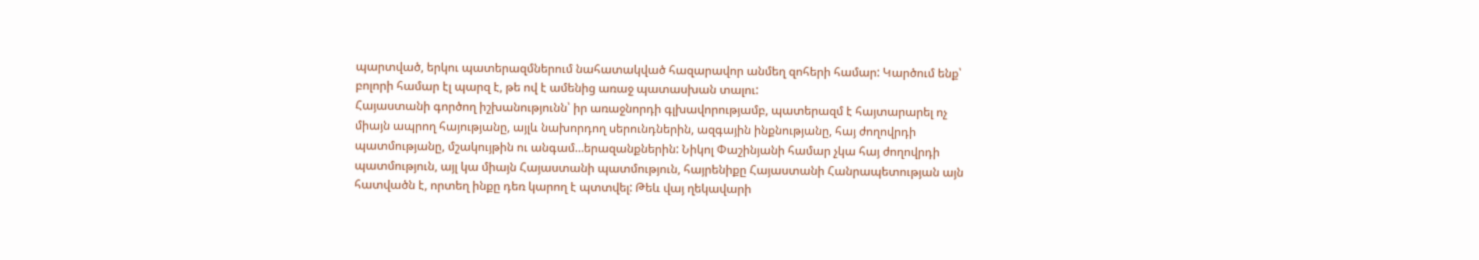պարտված, երկու պատերազմներում նահատակված հազարավոր անմեղ զոհերի համար: Կարծում ենք՝ բոլորի համար էլ պարզ է, թե ով է ամենից առաջ պատասխան տալու:
Հայաստանի գործող իշխանությունն՝ իր առաջնորդի գլխավորությամբ, պատերազմ է հայտարարել ոչ միայն ապրող հայությանը, այլև նախորդող սերունդներին, ազգային ինքնությանը, հայ ժողովրդի պատմությանը, մշակույթին ու անգամ…երազանքներին: Նիկոլ Փաշինյանի համար չկա հայ ժողովրդի պատմություն, այլ կա միայն Հայաստանի պատմություն, հայրենիքը Հայաստանի Հանրապետության այն հատվածն է, որտեղ ինքը դեռ կարող է պտտվել: Թեև վայ ղեկավարի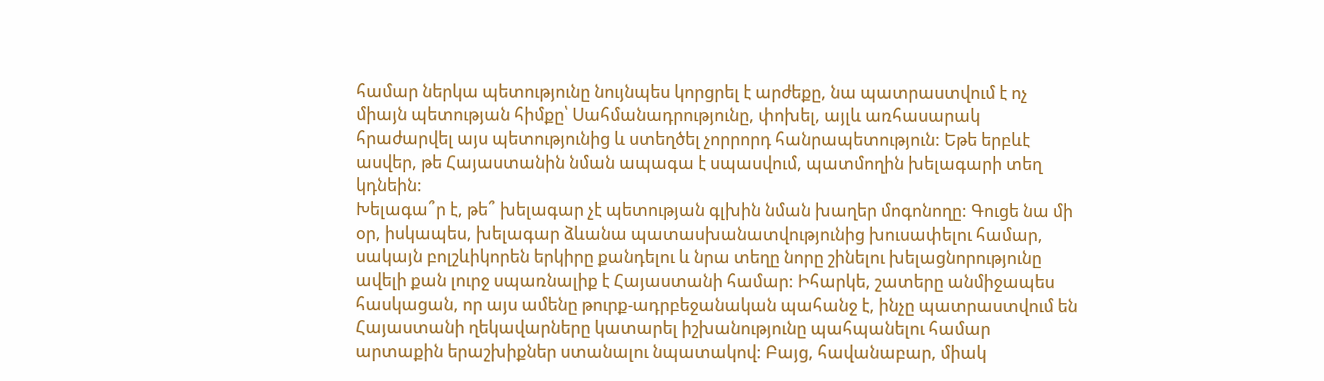համար ներկա պետությունը նույնպես կորցրել է արժեքը, նա պատրաստվում է ոչ միայն պետության հիմքը՝ Սահմանադրությունը, փոխել, այլև առհասարակ հրաժարվել այս պետությունից և ստեղծել չորրորդ հանրապետություն: Եթե երբևէ ասվեր, թե Հայաստանին նման ապագա է սպասվում, պատմողին խելագարի տեղ կդնեին:
Խելագա՞ր է, թե՞ խելագար չէ պետության գլխին նման խաղեր մոգոնողը: Գուցե նա մի օր, իսկապես, խելագար ձևանա պատասխանատվությունից խուսափելու համար, սակայն բոլշևիկորեն երկիրը քանդելու և նրա տեղը նորը շինելու խելացնորությունը ավելի քան լուրջ սպառնալիք է Հայաստանի համար: Իհարկե, շատերը անմիջապես հասկացան, որ այս ամենը թուրք-ադրբեջանական պահանջ է, ինչը պատրաստվում են Հայաստանի ղեկավարները կատարել իշխանությունը պահպանելու համար արտաքին երաշխիքներ ստանալու նպատակով: Բայց, հավանաբար, միակ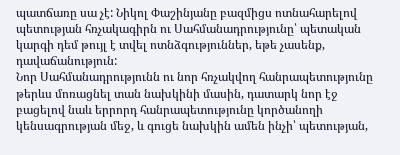պատճառը սա չէ: Նիկոլ Փաշինյանը բազմիցս ոտնահարելով պետության հռչակագիրն ու Սահմանադրությունը՝ պետական կարգի դեմ թույլ է տվել ոտնձգություններ, եթե չասենք, դավաճանություն:
Նոր Սահմանադրությունն ու նոր հռչակվող հանրապետությունը թերևս մոռացնել տան նախկինի մասին, դատարկ նոր էջ բացելով նաև երրորդ հանրապետությունը կործանողի կենսագրության մեջ, և գուցե նախկին ամեն ինչի՝ պետության,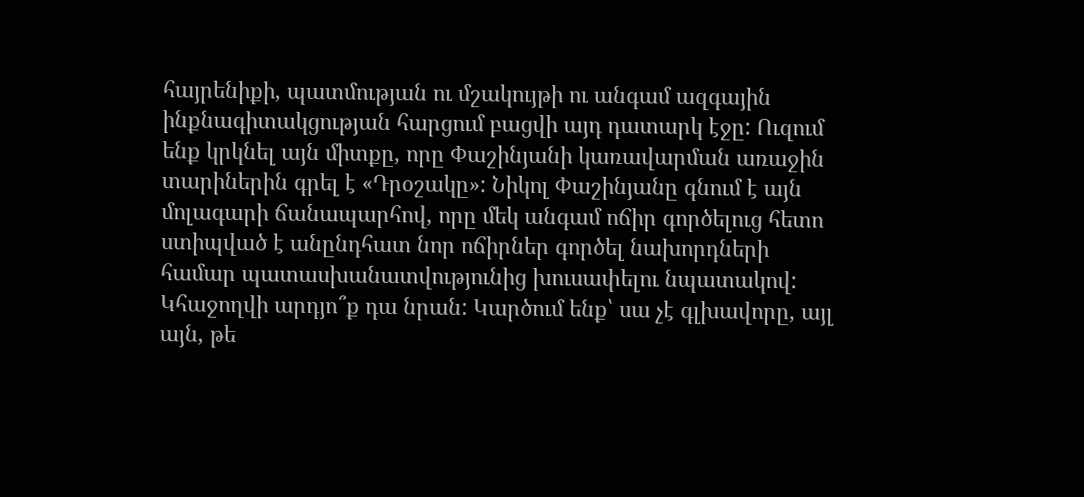հայրենիքի, պատմության ու մշակույթի ու անգամ ազգային ինքնագիտակցության հարցում բացվի այդ դատարկ էջը: Ուզում ենք կրկնել այն միտքը, որը Փաշինյանի կառավարման առաջին տարիներին գրել է «Դրօշակը»: Նիկոլ Փաշինյանը գնում է այն մոլագարի ճանապարհով, որը մեկ անգամ ոճիր գործելուց հետո ստիպված է անընդհատ նոր ոճիրներ գործել նախորդների համար պատասխանատվությունից խուսափելու նպատակով: Կհաջողվի արդյո՞ք դա նրան: Կարծում ենք՝ սա չէ գլխավորը, այլ այն, թե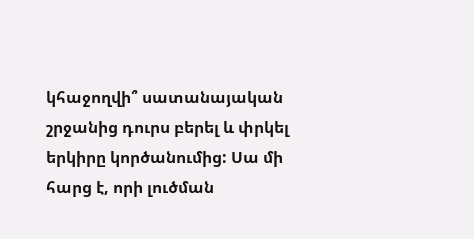կհաջողվի՞ սատանայական շրջանից դուրս բերել և փրկել երկիրը կործանումից: Սա մի հարց է, որի լուծման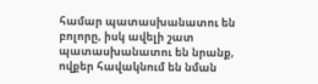համար պատասխանատու են բոլորը, իսկ ավելի շատ պատասխանատու են նրանք, ովքեր հավակնում են նման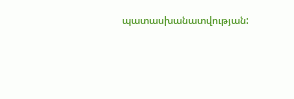պատասխանատվության: